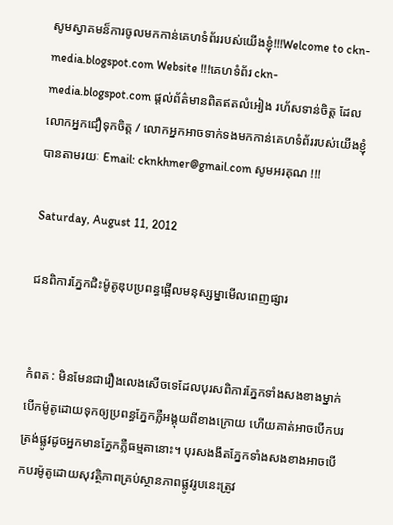សូមស្វាគមន៏ការចូលមកកាន់គេហទំព័ររបស់យើងខ្ញុំ!!!Welcome to ckn-media.blogspot.com Website !!!គេហទំព័រ ckn-media.blogspot.com ផ្តល់ព័ត៌មានពិតឥតលំអៀង រហ័សទាន់ចិត្ត ដែលលោកអ្នកជឿទុកចិត្ត / លោកអ្នកអាចទាក់ទងមកកាន់គេហទំព័ររបស់យើងខ្ញុំបានតាមរយៈ Email: cknkhmer@gmail.com សូមអរគុណ !!!

Saturday, August 11, 2012

ជនពិការភ្នែកជិះម៉ូតូឌុបប្រពន្ធផ្អើលមនុស្សម្នាមើលពេញផ្សារ


កំពត : មិនមែនជារឿងលេងសើចទេដែលបុរសពិការភ្នែកទាំងសងខាងម្នាក់ បើកម៉ូតូដោយទុកឲ្យប្រពន្ធភ្នែកភ្លឺអង្គុយពីខាងក្រោយ ហើយគាត់អាចបើកបរត្រង់ផ្លូវដូចអ្នកមានភ្នែកភ្លឺធម្មតានោះ។ បុរសងងឹតភ្នែកទាំងសងខាងអាចបើកបរម៉ូតូដោយសុវត្ថិភាពគ្រប់ស្ថានភាពផ្លូវរូបនេះត្រូវ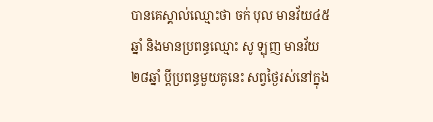បានគេស្គាល់ឈ្មោះថា ចក់ បុល មានវ័យ៤៥ឆ្នាំ និងមានប្រពន្ធឈ្មោះ សូ ឡុញ មានវ័យ២៨ឆ្នាំ ប្តីប្រពន្ធមួយគូនេះ សព្វថ្ងៃរស់នៅក្នុង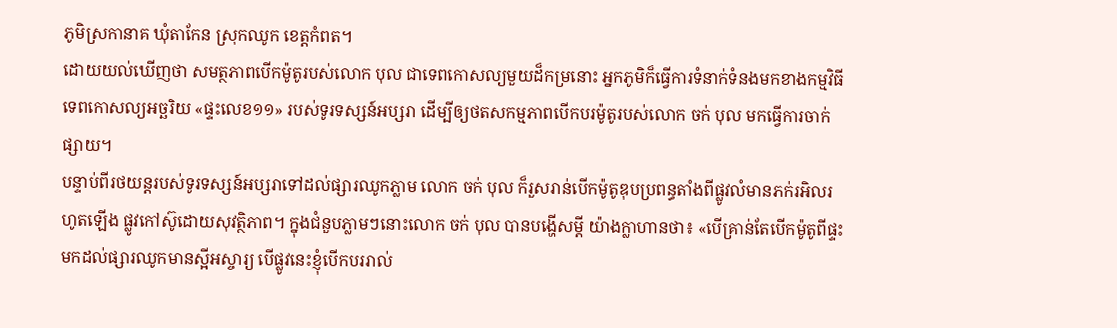ភូមិស្រកានាគ ឃុំតាកែន ស្រុកឈូក ខេត្តកំពត។
ដោយយល់ឃើញថា សមត្ថភាពបើកម៉ូតូរបស់លោក បុល ជាទេពកោសល្យមួយដ៏កម្រនោះ អ្នកភូមិក៏ធ្វើការទំនាក់ទំនងមកខាងកម្មវិធីទេពកោសល្យអច្ឆរិយ «ផ្ទះលេខ១១» របស់ទូរទស្សន៍អប្សរា ដើម្បីឲ្យថតសកម្មភាពបើកបរម៉ូតូរបស់លោក ចក់ បុល មកធ្វើការចាក់ផ្សាយ។
បន្ទាប់ពីរថយន្តរបស់ទូរទស្សន៍អប្សរាទៅដល់ផ្សារឈូកភ្លាម លោក ចក់ បុល ក៏រួសរាន់បើកម៉ូតូឌុបប្រពន្ធតាំងពីផ្លូវលំមានភក់រអិលរហូតឡើង ផ្លូវកៅស៊ូដោយសុវត្ថិភាព។ ក្នុងជំនួបភ្លាមៗនោះលោក ចក់ បុល បានបង្ហើសម្ដី យ៉ាងក្លាហានថា៖ «បើគ្រាន់តែបើកម៉ូតូពីផ្ទះមកដល់ផ្សារឈូកមានស្អីអស្ចារ្យ បើផ្លូវនេះខ្ញុំបើកបររាល់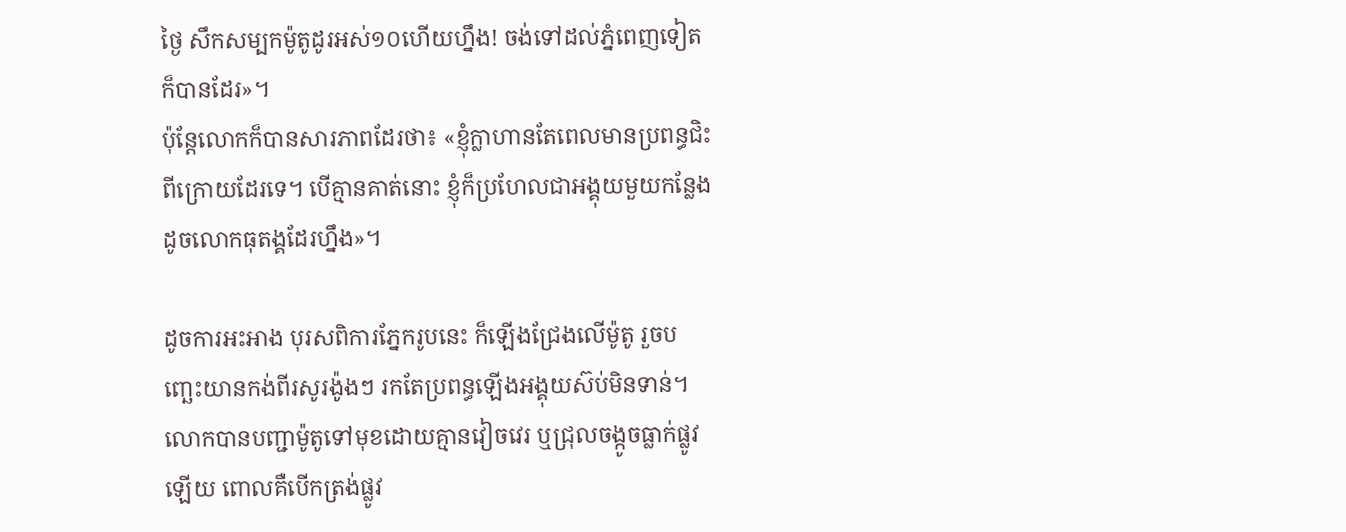ថ្ងៃ សឹកសម្បកម៉ូតូដូរអស់១០ហើយហ្នឹង! ចង់ទៅដល់ភ្នំពេញទៀតក៏បានដែរ»។
ប៉ុន្តែលោកក៏បានសារភាពដែរថា៖ «ខ្ញុំក្លាហានតែពេលមានប្រពន្ធជិះពីក្រោយដែរទេ។ បើគ្មានគាត់នោះ ខ្ញុំក៏ប្រហែលជាអង្គុយមួយកន្លែងដូចលោកធុតង្គដែរហ្នឹង»។

ដូចការអះអាង បុរសពិការភ្នែករូបនេះ ក៏ឡើងជ្រែងលើម៉ូតូ រួចបញ្ឆេះយានកង់ពីរសូរង៉ូងៗ រកតែប្រពន្ធឡើងអង្គុយស៊ប់មិនទាន់។ លោកបានបញ្ជាម៉ូតូទៅមុខដោយគ្មានវៀចវេរ ឬជ្រុលចង្កូចធ្លាក់ផ្លូវឡើយ ពោលគឺបើកត្រង់ផ្លូវ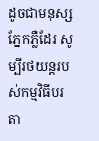ដូចជាមនុស្សភ្នែកភ្លឺដែរ សូម្បីរថយន្តរបស់កម្មវិធីបរតា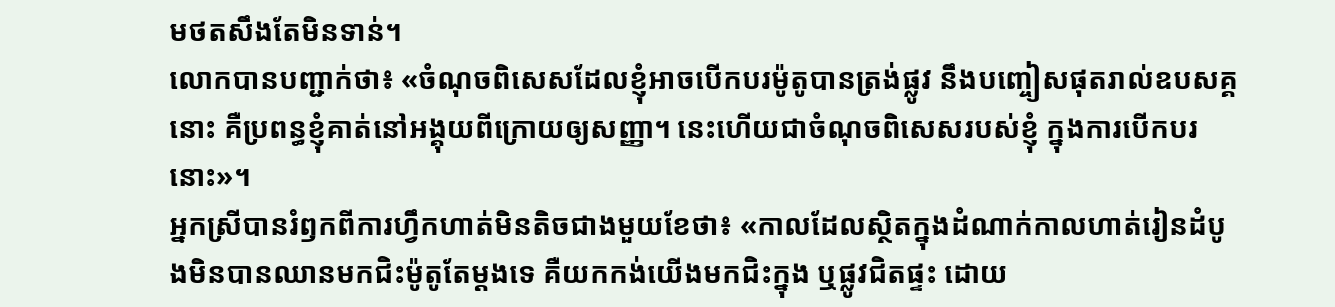មថតសឹងតែមិនទាន់។
លោកបានបញ្ជាក់ថា៖ «ចំណុចពិសេសដែលខ្ញុំអាចបើកបរម៉ូតូបានត្រង់ផ្លូវ នឹងបញ្ចៀសផុតរាល់ឧបសគ្គនោះ គឺប្រពន្ធខ្ញុំគាត់នៅអង្គុយពីក្រោយឲ្យសញ្ញា។ នេះហើយជាចំណុចពិសេសរបស់ខ្ញុំ ក្នុងការបើកបរនោះ»។
អ្នកស្រីបានរំឭកពីការហ្វឹកហាត់មិនតិចជាងមួយខែថា៖ «កាលដែលស្ថិតក្នុងដំណាក់កាលហាត់រៀនដំបូងមិនបានឈានមកជិះម៉ូតូតែម្តងទេ គឺយកកង់យើងមកជិះក្នុង ឬផ្លូវជិតផ្ទះ ដោយ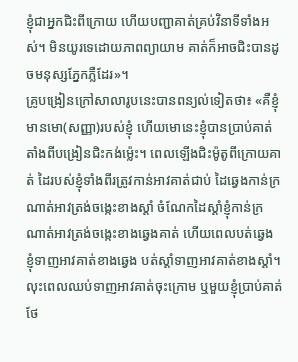ខ្ញុំជាអ្នកជិះពីក្រោយ ហើយបញ្ជាគាត់គ្រប់វិនាទីទាំងអស់។ មិនយូរទេដោយភាពព្យាយាម គាត់ក៏អាចជិះបានដូចមនុស្សភ្នែកភ្លឺដែរ»។
គ្រូបង្រៀនក្រៅសាលារូបនេះបានពន្យល់ទៀតថា៖ «គឺខ្ញុំមានមោ(សញ្ញា)របស់ខ្ញុំ ហើយមោនេះខ្ញុំបានប្រាប់គាត់តាំងពីបង្រៀនជិះកង់ម្ល៉េះ។ ពេលឡើងជិះម៉ូតូពីក្រោយគាត់ ដៃរបស់ខ្ញុំទាំងពីរត្រូវកាន់អាវគាត់ជាប់ ដៃឆ្វេងកាន់ក្រណាត់អាវត្រង់ចង្កេះខាងស្តាំ ចំណែកដៃស្តាំខ្ញុំកាន់ក្រណាត់អាវត្រង់ចង្កេះខាងឆ្វេងគាត់ ហើយពេលបត់ឆ្វេង ខ្ញុំទាញអាវគាត់ខាងឆ្វេង បត់ស្តាំទាញអាវគាត់ខាងស្តាំ។ លុះពេលឈប់ទាញអាវគាត់ចុះក្រោម ឬមួយខ្ញុំប្រាប់គាត់ថែ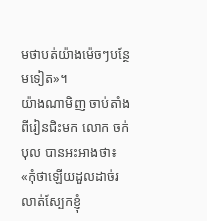មថាបត់យ៉ាងម៉េចៗបន្ថែមទៀត»។
យ៉ាងណាមិញ ចាប់តាំងពីរៀនជិះមក លោក ចក់ បុល បានអះអាងថា៖ «កុំថាឡើយដួលដាច់រលាត់ស្បែកខ្ញុំ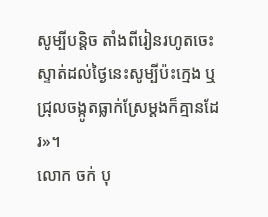សូម្បីបន្តិច តាំងពីរៀនរហូតចេះស្ទាត់ដល់ថ្ងៃនេះសូម្បីប៉ះក្មេង ឬជ្រុលចង្កូតធ្លាក់ស្រែម្តងក៏គ្មានដែរ»។
លោក ចក់ បុ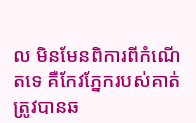ល មិនមែនពិការពីកំណើតទេ គឺកែវភ្នែករបស់គាត់ត្រូវបានឆ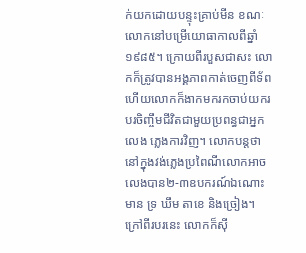ក់យកដោយបន្ទុះគ្រាប់មីន ខណៈលោកនៅបម្រើយោធាកាលពីឆ្នាំ១៩៨៥។ ក្រោយពីរបួសជាសះ លោកក៏ត្រូវបានអង្គភាពកាត់ចេញពីទ័ព ហើយលោកក៏ងាកមករកចាប់យករបរចិញ្ចឹមជីវិតជាមួយប្រពន្ធជាអ្នកលេង ភ្លេងការវិញ។ លោកបន្តថា នៅក្នុងវង់ភ្លេងប្រពៃណីលោកអាចលេងបាន២-៣ឧបករណ៍ឯណោះមាន ទ្រ ឃឹម តាខេ និងច្រៀង។ ក្រៅពីរបរនេះ លោកក៏ស៊ី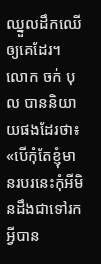ឈ្នួលដឹកឈើឲ្យគេដែរ។
លោក ចក់ បុល បាននិយាយផងដែរថា៖ «បើកុំតែខ្ញុំមានរបរនេះកុំអីមិនដឹងជាទៅរកអ្វីបាន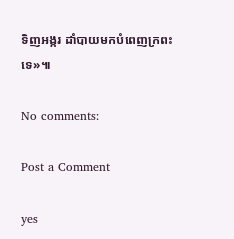ទិញអង្ករ ដាំបាយមកបំពេញក្រពះទេ»៕

No comments:

Post a Comment

yes